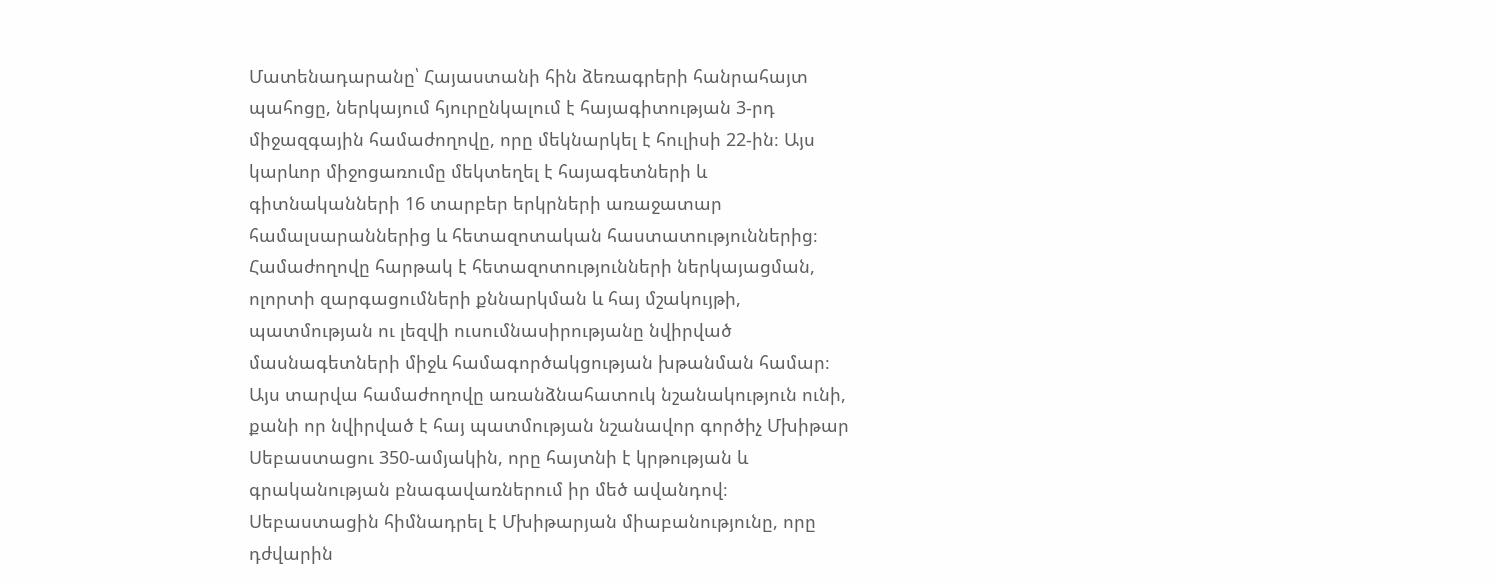Մատենադարանը՝ Հայաստանի հին ձեռագրերի հանրահայտ պահոցը, ներկայում հյուրընկալում է հայագիտության 3-րդ միջազգային համաժողովը, որը մեկնարկել է հուլիսի 22-ին։ Այս կարևոր միջոցառումը մեկտեղել է հայագետների և գիտնականների 16 տարբեր երկրների առաջատար համալսարաններից և հետազոտական հաստատություններից։ Համաժողովը հարթակ է հետազոտությունների ներկայացման, ոլորտի զարգացումների քննարկման և հայ մշակույթի, պատմության ու լեզվի ուսումնասիրությանը նվիրված մասնագետների միջև համագործակցության խթանման համար։
Այս տարվա համաժողովը առանձնահատուկ նշանակություն ունի, քանի որ նվիրված է հայ պատմության նշանավոր գործիչ Մխիթար Սեբաստացու 350-ամյակին, որը հայտնի է կրթության և գրականության բնագավառներում իր մեծ ավանդով։ Սեբաստացին հիմնադրել է Մխիթարյան միաբանությունը, որը դժվարին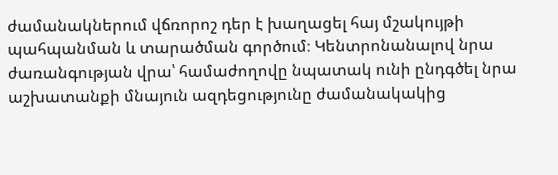ժամանակներում վճռորոշ դեր է խաղացել հայ մշակույթի պահպանման և տարածման գործում։ Կենտրոնանալով նրա ժառանգության վրա՝ համաժողովը նպատակ ունի ընդգծել նրա աշխատանքի մնայուն ազդեցությունը ժամանակակից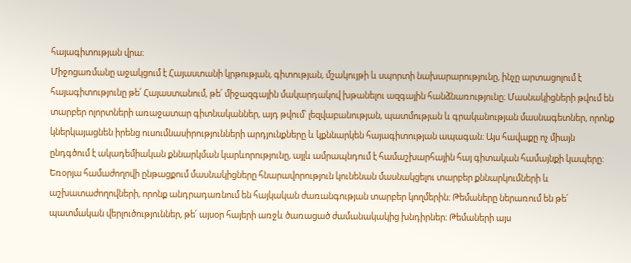հայագիտության վրա։
Միջոցառմանը աջակցում է Հայաստանի կրթության, գիտության, մշակույթի և սպորտի նախարարությունը, ինչը արտացոլում է հայագիտությունը թե՛ Հայաստանում, թե՛ միջազգային մակարդակով խթանելու ազգային հանձնառությունը։ Մասնակիցների թվում են տարբեր ոլորտների առաջատար գիտնականներ, այդ թվում՝ լեզվաբանության, պատմության և գրականության մասնագետներ, որոնք կներկայացնեն իրենց ուսումնասիրությունների արդյունքները և կքննարկեն հայագիտության ապագան։ Այս հավաքը ոչ միայն ընդգծում է ակադեմիական քննարկման կարևորությունը, այլև ամրապնդում է համաշխարհային հայ գիտական համայնքի կապերը։
Եռօրյա համաժողովի ընթացքում մասնակիցները հնարավորություն կունենան մասնակցելու տարբեր քննարկումների և աշխատաժողովների, որոնք անդրադառնում են հայկական ժառանգության տարբեր կողմերին։ Թեմաները ներառում են թե՛ պատմական վերլուծություններ, թե՛ այսօր հայերի առջև ծառացած ժամանակակից խնդիրներ։ Թեմաների այս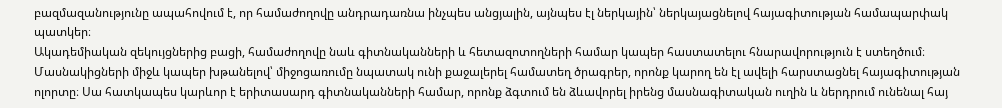բազմազանությունը ապահովում է, որ համաժողովը անդրադառնա ինչպես անցյալին, այնպես էլ ներկային՝ ներկայացնելով հայագիտության համապարփակ պատկեր։
Ակադեմիական զեկույցներից բացի, համաժողովը նաև գիտնականների և հետազոտողների համար կապեր հաստատելու հնարավորություն է ստեղծում։ Մասնակիցների միջև կապեր խթանելով՝ միջոցառումը նպատակ ունի քաջալերել համատեղ ծրագրեր, որոնք կարող են էլ ավելի հարստացնել հայագիտության ոլորտը։ Սա հատկապես կարևոր է երիտասարդ գիտնականների համար, որոնք ձգտում են ձևավորել իրենց մասնագիտական ուղին և ներդրում ունենալ հայ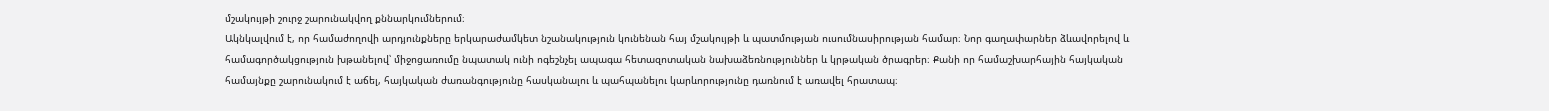մշակույթի շուրջ շարունակվող քննարկումներում։
Ակնկալվում է, որ համաժողովի արդյունքները երկարաժամկետ նշանակություն կունենան հայ մշակույթի և պատմության ուսումնասիրության համար։ Նոր գաղափարներ ձևավորելով և համագործակցություն խթանելով՝ միջոցառումը նպատակ ունի ոգեշնչել ապագա հետազոտական նախաձեռնություններ և կրթական ծրագրեր։ Քանի որ համաշխարհային հայկական համայնքը շարունակում է աճել, հայկական ժառանգությունը հասկանալու և պահպանելու կարևորությունը դառնում է առավել հրատապ։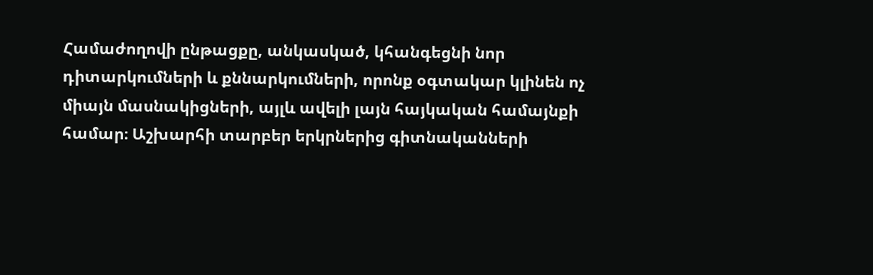Համաժողովի ընթացքը, անկասկած, կհանգեցնի նոր դիտարկումների և քննարկումների, որոնք օգտակար կլինեն ոչ միայն մասնակիցների, այլև ավելի լայն հայկական համայնքի համար։ Աշխարհի տարբեր երկրներից գիտնականների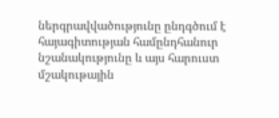ներգրավվածությունը ընդգծում է հայագիտության համընդհանուր նշանակությունը և այս հարուստ մշակութային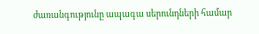ժառանգությունը ապագա սերունդների համար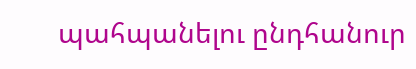պահպանելու ընդհանուր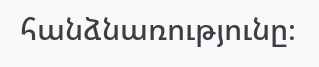հանձնառությունը։